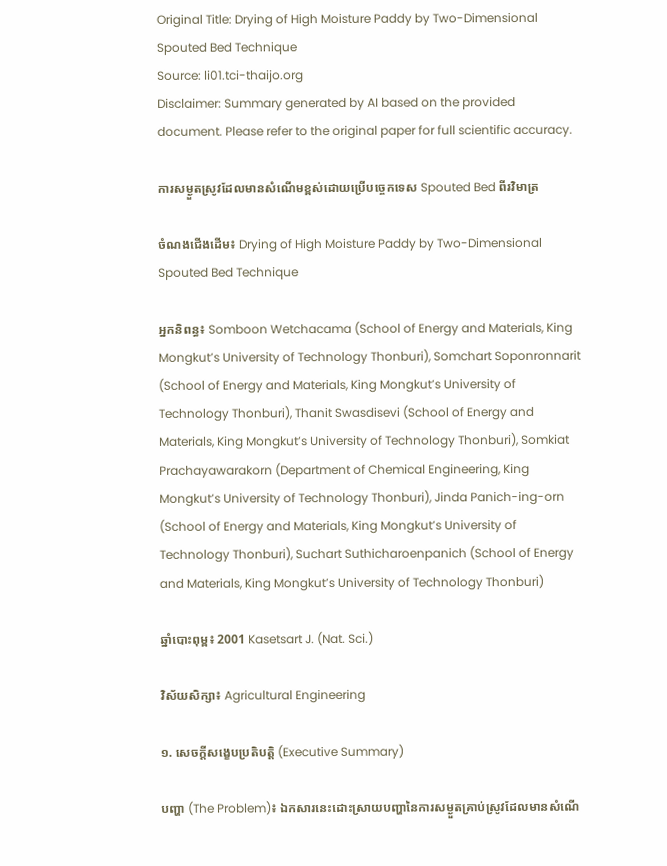Original Title: Drying of High Moisture Paddy by Two-Dimensional Spouted Bed Technique
Source: li01.tci-thaijo.org
Disclaimer: Summary generated by AI based on the provided document. Please refer to the original paper for full scientific accuracy.

ការសម្ងួតស្រូវដែលមានសំណើមខ្ពស់ដោយប្រើបច្ចេកទេស Spouted Bed ពីរវិមាត្រ

ចំណងជើងដើម៖ Drying of High Moisture Paddy by Two-Dimensional Spouted Bed Technique

អ្នកនិពន្ធ៖ Somboon Wetchacama (School of Energy and Materials, King Mongkut’s University of Technology Thonburi), Somchart Soponronnarit (School of Energy and Materials, King Mongkut’s University of Technology Thonburi), Thanit Swasdisevi (School of Energy and Materials, King Mongkut’s University of Technology Thonburi), Somkiat Prachayawarakorn (Department of Chemical Engineering, King Mongkut’s University of Technology Thonburi), Jinda Panich-ing-orn (School of Energy and Materials, King Mongkut’s University of Technology Thonburi), Suchart Suthicharoenpanich (School of Energy and Materials, King Mongkut’s University of Technology Thonburi)

ឆ្នាំបោះពុម្ព៖ 2001 Kasetsart J. (Nat. Sci.)

វិស័យសិក្សា៖ Agricultural Engineering

១. សេចក្តីសង្ខេបប្រតិបត្តិ (Executive Summary)

បញ្ហា (The Problem)៖ ឯកសារនេះដោះស្រាយបញ្ហានៃការសម្ងួតគ្រាប់ស្រូវដែលមានសំណើ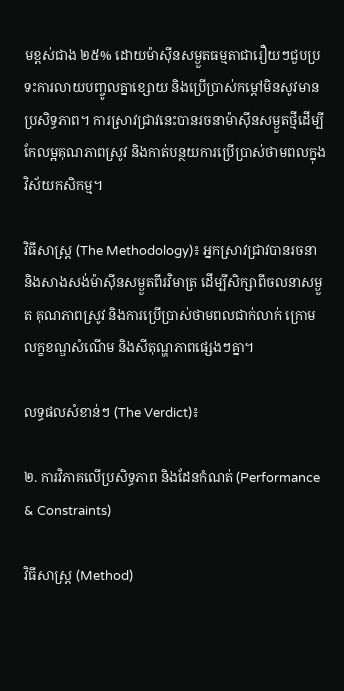មខ្ពស់ជាង ២៥% ដោយម៉ាស៊ីនសម្ងួតធម្មតាជារឿយៗជួបប្រទះការលាយបញ្ចូលគ្នាខ្សោយ និងប្រើប្រាស់កម្ដៅមិនសូវមានប្រសិទ្ធភាព។ ការស្រាវជ្រាវនេះបានរចនាម៉ាស៊ីនសម្ងួតថ្មីដើម្បីកែលម្អគុណភាពស្រូវ និងកាត់បន្ថយការប្រើប្រាស់ថាមពលក្នុងវិស័យកសិកម្ម។

វិធីសាស្ត្រ (The Methodology)៖ អ្នកស្រាវជ្រាវបានរចនា និងសាងសង់ម៉ាស៊ីនសម្ងួតពីរវិមាត្រ ដើម្បីសិក្សាពីចលនាសម្ងួត គុណភាពស្រូវ និងការប្រើប្រាស់ថាមពលជាក់លាក់ ក្រោមលក្ខខណ្ឌសំណើម និងសីតុណ្ហភាពផ្សេងៗគ្នា។

លទ្ធផលសំខាន់ៗ (The Verdict)៖

២. ការវិភាគលើប្រសិទ្ធភាព និងដែនកំណត់ (Performance & Constraints)

វិធីសាស្ត្រ (Method)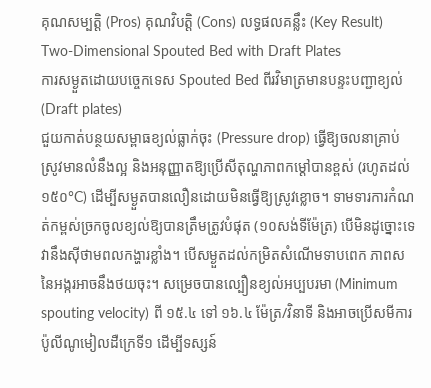គុណសម្បត្តិ (Pros) គុណវិបត្តិ (Cons) លទ្ធផលគន្លឹះ (Key Result)
Two-Dimensional Spouted Bed with Draft Plates
ការសម្ងួតដោយបច្ចេកទេស Spouted Bed ពីរវិមាត្រមានបន្ទះបញ្ជាខ្យល់ (Draft plates)
ជួយកាត់បន្ថយសម្ពាធខ្យល់ធ្លាក់ចុះ (Pressure drop) ធ្វើឱ្យចលនាគ្រាប់ស្រូវមានលំនឹងល្អ និងអនុញ្ញាតឱ្យប្រើសីតុណ្ហភាពកម្ដៅបានខ្ពស់ (រហូតដល់ ១៥០°C) ដើម្បីសម្ងួតបានលឿនដោយមិនធ្វើឱ្យស្រូវខ្លោច។ ទាមទារការកំណត់កម្ពស់ច្រកចូលខ្យល់ឱ្យបានត្រឹមត្រូវបំផុត (១០សង់ទីម៉ែត្រ) បើមិនដូច្នោះទេវានឹងស៊ីថាមពលកង្ហារខ្លាំង។ បើសម្ងួតដល់កម្រិតសំណើមទាបពេក ភាពសនៃអង្ករអាចនឹងថយចុះ។ សម្រេចបានល្បឿនខ្យល់អប្បបរមា (Minimum spouting velocity) ពី ១៥.៤ ទៅ ១៦.៤ ម៉ែត្រ/វិនាទី និងអាចប្រើសមីការប៉ូលីណូមៀលដឺក្រេទី១ ដើម្បីទស្សន៍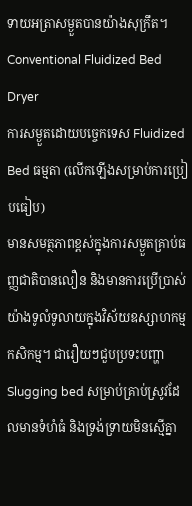ទាយអត្រាសម្ងួតបានយ៉ាងសុក្រឹត។
Conventional Fluidized Bed Dryer
ការសម្ងួតដោយបច្ចេកទេស Fluidized Bed ធម្មតា (លើកឡើងសម្រាប់ការប្រៀបធៀប)
មានសមត្ថភាពខ្ពស់ក្នុងការសម្ងួតគ្រាប់ធញ្ញជាតិបានលឿន និងមានការប្រើប្រាស់យ៉ាងទូលំទូលាយក្នុងវិស័យឧស្សាហកម្មកសិកម្ម។ ជារឿយៗជួបប្រទះបញ្ហា Slugging bed សម្រាប់គ្រាប់ស្រូវដែលមានទំហំធំ និងទ្រង់ទ្រាយមិនស្មើគ្នា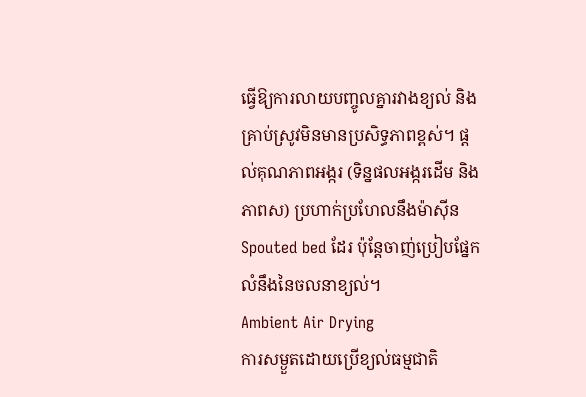ធ្វើឱ្យការលាយបញ្ចូលគ្នារវាងខ្យល់ និងគ្រាប់ស្រូវមិនមានប្រសិទ្ធភាពខ្ពស់។ ផ្តល់គុណភាពអង្ករ (ទិន្នផលអង្ករដើម និងភាពស) ប្រហាក់ប្រហែលនឹងម៉ាស៊ីន Spouted bed ដែរ ប៉ុន្តែចាញ់ប្រៀបផ្នែកលំនឹងនៃចលនាខ្យល់។
Ambient Air Drying
ការសម្ងួតដោយប្រើខ្យល់ធម្មជាតិ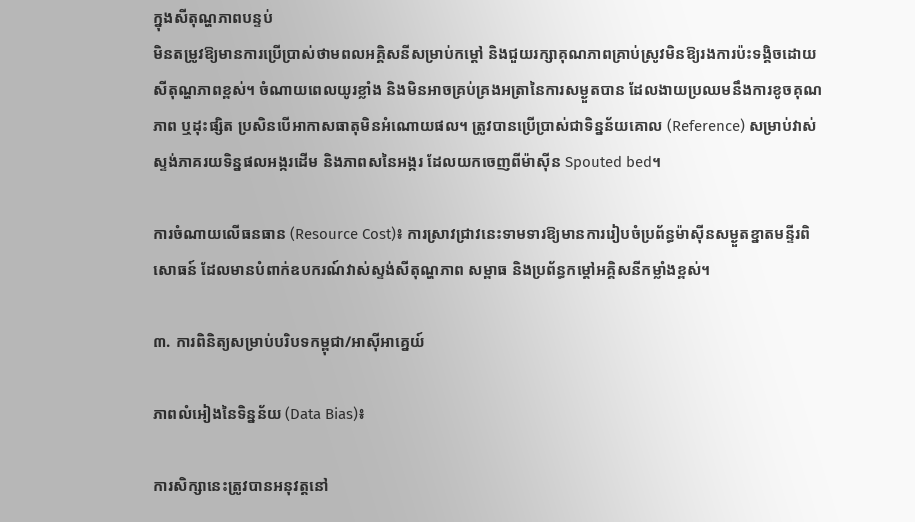ក្នុងសីតុណ្ហភាពបន្ទប់
មិនតម្រូវឱ្យមានការប្រើប្រាស់ថាមពលអគ្គិសនីសម្រាប់កម្ដៅ និងជួយរក្សាគុណភាពគ្រាប់ស្រូវមិនឱ្យរងការប៉ះទង្គិចដោយសីតុណ្ហភាពខ្ពស់។ ចំណាយពេលយូរខ្លាំង និងមិនអាចគ្រប់គ្រងអត្រានៃការសម្ងួតបាន ដែលងាយប្រឈមនឹងការខូចគុណភាព ឬដុះផ្សិត ប្រសិនបើអាកាសធាតុមិនអំណោយផល។ ត្រូវបានប្រើប្រាស់ជាទិន្នន័យគោល (Reference) សម្រាប់វាស់ស្ទង់ភាគរយទិន្នផលអង្ករដើម និងភាពសនៃអង្ករ ដែលយកចេញពីម៉ាស៊ីន Spouted bed។

ការចំណាយលើធនធាន (Resource Cost)៖ ការស្រាវជ្រាវនេះទាមទារឱ្យមានការរៀបចំប្រព័ន្ធម៉ាស៊ីនសម្ងួតខ្នាតមន្ទីរពិសោធន៍ ដែលមានបំពាក់ឧបករណ៍វាស់ស្ទង់សីតុណ្ហភាព សម្ពាធ និងប្រព័ន្ធកម្ដៅអគ្គិសនីកម្លាំងខ្ពស់។

៣. ការពិនិត្យសម្រាប់បរិបទកម្ពុជា/អាស៊ីអាគ្នេយ៍

ភាពលំអៀងនៃទិន្នន័យ (Data Bias)៖

ការសិក្សានេះត្រូវបានអនុវត្តនៅ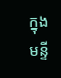ក្នុងមន្ទី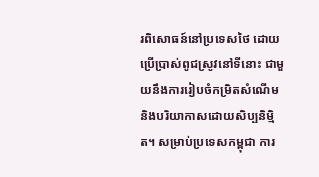រពិសោធន៍នៅប្រទេសថៃ ដោយប្រើប្រាស់ពូជស្រូវនៅទីនោះ ជាមួយនឹងការរៀបចំកម្រិតសំណើម និងបរិយាកាសដោយសិប្បនិម្មិត។ សម្រាប់ប្រទេសកម្ពុជា ការ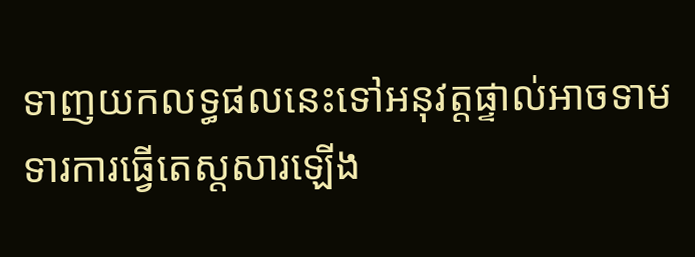ទាញយកលទ្ធផលនេះទៅអនុវត្តផ្ទាល់អាចទាមទារការធ្វើតេស្តសារឡើង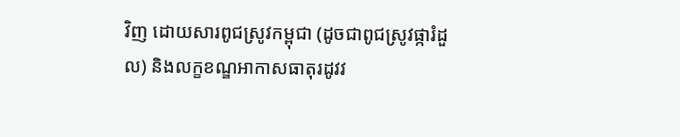វិញ ដោយសារពូជស្រូវកម្ពុជា (ដូចជាពូជស្រូវផ្ការំដួល) និងលក្ខខណ្ឌអាកាសធាតុរដូវវ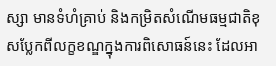ស្សា មានទំហំគ្រាប់ និងកម្រិតសំណើមធម្មជាតិខុសប្លែកពីលក្ខខណ្ឌក្នុងការពិសោធន៍នេះ ដែលអា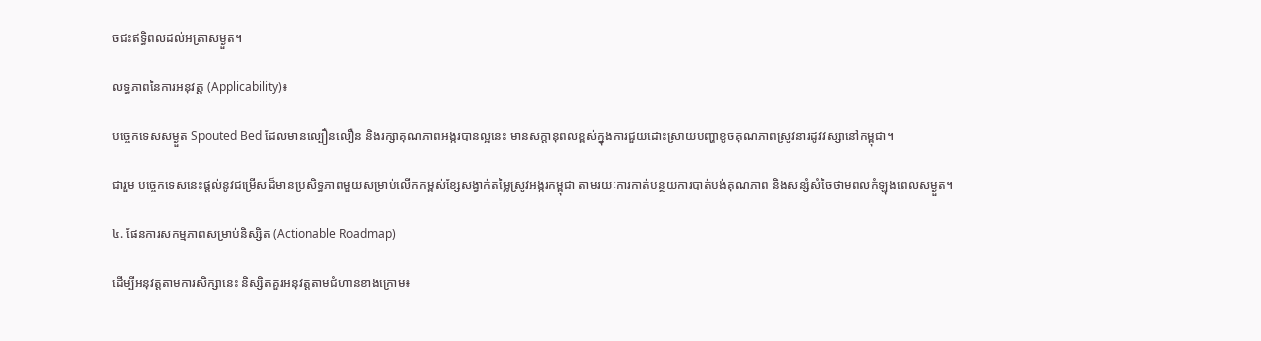ចជះឥទ្ធិពលដល់អត្រាសម្ងួត។

លទ្ធភាពនៃការអនុវត្ត (Applicability)៖

បច្ចេកទេសសម្ងួត Spouted Bed ដែលមានល្បឿនលឿន និងរក្សាគុណភាពអង្ករបានល្អនេះ មានសក្តានុពលខ្ពស់ក្នុងការជួយដោះស្រាយបញ្ហាខូចគុណភាពស្រូវនារដូវវស្សានៅកម្ពុជា។

ជារួម បច្ចេកទេសនេះផ្តល់នូវជម្រើសដ៏មានប្រសិទ្ធភាពមួយសម្រាប់លើកកម្ពស់ខ្សែសង្វាក់តម្លៃស្រូវអង្ករកម្ពុជា តាមរយៈការកាត់បន្ថយការបាត់បង់គុណភាព និងសន្សំសំចៃថាមពលកំឡុងពេលសម្ងួត។

៤. ផែនការសកម្មភាពសម្រាប់និស្សិត (Actionable Roadmap)

ដើម្បីអនុវត្តតាមការសិក្សានេះ និស្សិតគួរអនុវត្តតាមជំហានខាងក្រោម៖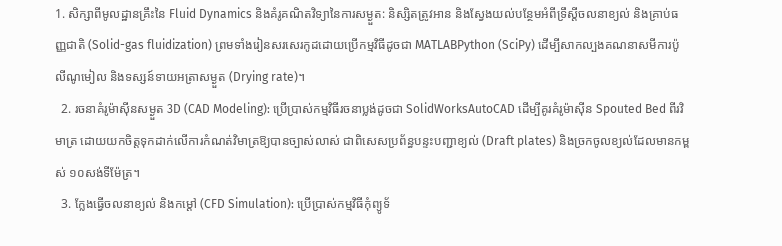1. សិក្សាពីមូលដ្ឋានគ្រឹះនៃ Fluid Dynamics និងគំរូគណិតវិទ្យានៃការសម្ងួត: និស្សិតត្រូវអាន និងស្វែងយល់បន្ថែមអំពីទ្រឹស្តីចលនាខ្យល់ និងគ្រាប់ធញ្ញជាតិ (Solid-gas fluidization) ព្រមទាំងរៀនសរសេរកូដដោយប្រើកម្មវិធីដូចជា MATLABPython (SciPy) ដើម្បីសាកល្បងគណនាសមីការប៉ូលីណូមៀល និងទស្សន៍ទាយអត្រាសម្ងួត (Drying rate)។
  2. រចនាគំរូម៉ាស៊ីនសម្ងួត 3D (CAD Modeling): ប្រើប្រាស់កម្មវិធីរចនាប្លង់ដូចជា SolidWorksAutoCAD ដើម្បីគូរគំរូម៉ាស៊ីន Spouted Bed ពីរវិមាត្រ ដោយយកចិត្តទុកដាក់លើការកំណត់វិមាត្រឱ្យបានច្បាស់លាស់ ជាពិសេសប្រព័ន្ធបន្ទះបញ្ជាខ្យល់ (Draft plates) និងច្រកចូលខ្យល់ដែលមានកម្ពស់ ១០សង់ទីម៉ែត្រ។
  3. ក្លែងធ្វើចលនាខ្យល់ និងកម្ដៅ (CFD Simulation): ប្រើប្រាស់កម្មវិធីកុំព្យូទ័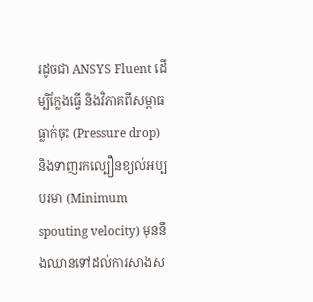រដូចជា ANSYS Fluent ដើម្បិក្លែងធ្វើ និងវិភាគពីសម្ពាធធ្លាក់ចុះ (Pressure drop) និងទាញរកល្បឿនខ្យល់អប្បបរមា (Minimum spouting velocity) មុននឹងឈានទៅដល់ការសាងស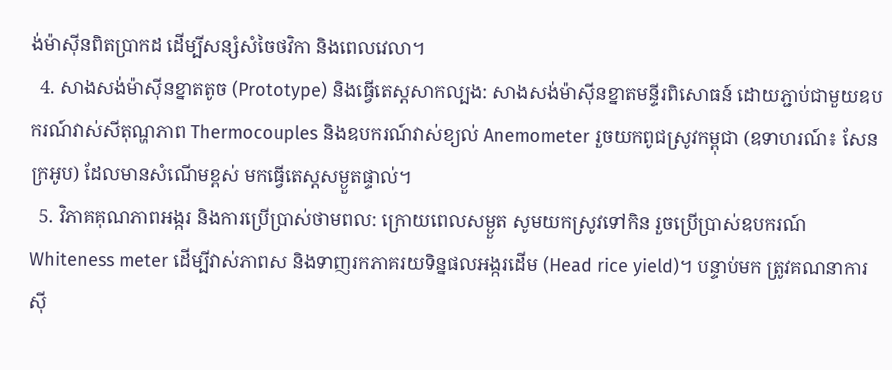ង់ម៉ាស៊ីនពិតប្រាកដ ដើម្បីសន្សំសំចៃថវិកា និងពេលវេលា។
  4. សាងសង់ម៉ាស៊ីនខ្នាតតូច (Prototype) និងធ្វើតេស្តសាកល្បង: សាងសង់ម៉ាស៊ីនខ្នាតមន្ទីរពិសោធន៍ ដោយភ្ជាប់ជាមួយឧបករណ៍វាស់សីតុណ្ហភាព Thermocouples និងឧបករណ៍វាស់ខ្យល់ Anemometer រួចយកពូជស្រូវកម្ពុជា (ឧទាហរណ៍៖ សែនក្រអូប) ដែលមានសំណើមខ្ពស់ មកធ្វើតេស្តសម្ងួតផ្ទាល់។
  5. វិភាគគុណភាពអង្ករ និងការប្រើប្រាស់ថាមពល: ក្រោយពេលសម្ងួត សូមយកស្រូវទៅកិន រួចប្រើប្រាស់ឧបករណ៍ Whiteness meter ដើម្បីវាស់ភាពស និងទាញរកភាគរយទិន្នផលអង្ករដើម (Head rice yield)។ បន្ទាប់មក ត្រូវគណនាការស៊ី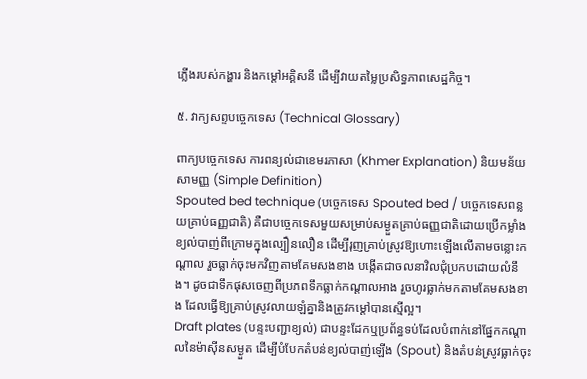ភ្លើងរបស់កង្ហារ និងកម្តៅអគ្គិសនី ដើម្បីវាយតម្លៃប្រសិទ្ធភាពសេដ្ឋកិច្ច។

៥. វាក្យសព្ទបច្ចេកទេស (Technical Glossary)

ពាក្យបច្ចេកទេស ការពន្យល់ជាខេមរភាសា (Khmer Explanation) និយមន័យសាមញ្ញ (Simple Definition)
Spouted bed technique (បច្ចេកទេស Spouted bed / បច្ចេកទេសពន្លយគ្រាប់ធញ្ញជាតិ) គឺជាបច្ចេកទេសមួយសម្រាប់សម្ងួតគ្រាប់ធញ្ញជាតិដោយប្រើកម្លាំងខ្យល់បាញ់ពីក្រោមក្នុងល្បឿនលឿន ដើម្បីរុញគ្រាប់ស្រូវឱ្យហោះឡើងលើតាមចន្លោះកណ្តាល រួចធ្លាក់ចុះមកវិញតាមគែមសងខាង បង្កើតជាចលនាវិលជុំប្រកបដោយលំនឹង។ ដូចជាទឹកផុសចេញពីប្រភពទឹកធ្លាក់កណ្តាលអាង រួចហូរធ្លាក់មកតាមគែមសងខាង ដែលធ្វើឱ្យគ្រាប់ស្រូវលាយឡំគ្នានិងត្រូវកម្ដៅបានស្មើល្អ។
Draft plates (បន្ទះបញ្ជាខ្យល់) ជាបន្ទះដែកឬប្រព័ន្ធទប់ដែលបំពាក់នៅផ្នែកកណ្តាលនៃម៉ាស៊ីនសម្ងួត ដើម្បីបំបែកតំបន់ខ្យល់បាញ់ឡើង (Spout) និងតំបន់ស្រូវធ្លាក់ចុះ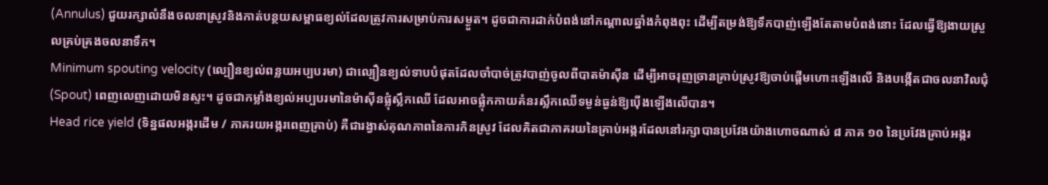(Annulus) ជួយរក្សាលំនឹងចលនាស្រូវនិងកាត់បន្ថយសម្ពាធខ្យល់ដែលត្រូវការសម្រាប់ការសម្ងួត។ ដូចជាការដាក់បំពង់នៅកណ្តាលឆ្នាំងកំពុងពុះ ដើម្បីតម្រង់ឱ្យទឹកបាញ់ឡើងតែតាមបំពង់នោះ ដែលធ្វើឱ្យងាយស្រួលគ្រប់គ្រងចលនាទឹក។
Minimum spouting velocity (ល្បឿនខ្យល់ពន្លយអប្បបរមា) ជាល្បឿនខ្យល់ទាបបំផុតដែលចាំបាច់ត្រូវបាញ់ចូលពីបាតម៉ាស៊ីន ដើម្បីអាចរុញច្រានគ្រាប់ស្រូវឱ្យចាប់ផ្តើមហោះឡើងលើ និងបង្កើតជាចលនាវិលជុំ (Spout) ពេញលេញដោយមិនស្ទះ។ ដូចជាកម្លាំងខ្យល់អប្បបរមានៃម៉ាស៊ីនផ្លុំស្លឹកឈើ ដែលអាចផ្លុំកកាយគំនរស្លឹកឈើទម្ងន់ធ្ងន់ឱ្យប៉ើងឡើងលើបាន។
Head rice yield (ទិន្នផលអង្ករដើម / ភាគរយអង្ករពេញគ្រាប់) គឺជារង្វាស់គុណភាពនៃការកិនស្រូវ ដែលគិតជាភាគរយនៃគ្រាប់អង្ករដែលនៅរក្សាបានប្រវែងយ៉ាងហោចណាស់ ៨ ភាគ ១០ នៃប្រវែងគ្រាប់អង្ករ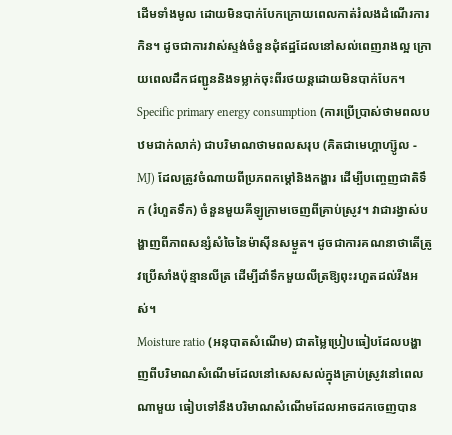ដើមទាំងមូល ដោយមិនបាក់បែកក្រោយពេលកាត់រំលងដំណើរការកិន។ ដូចជាការវាស់ស្ទង់ចំនួនដុំឥដ្ឋដែលនៅសល់ពេញរាងល្អ ក្រោយពេលដឹកជញ្ជូននិងទម្លាក់ចុះពីរថយន្តដោយមិនបាក់បែក។
Specific primary energy consumption (ការប្រើប្រាស់ថាមពលបឋមជាក់លាក់) ជាបរិមាណថាមពលសរុប (គិតជាមេហ្គាហ្ស៊ូល - MJ) ដែលត្រូវចំណាយពីប្រភពកម្តៅនិងកង្ហារ ដើម្បីបញ្ចេញជាតិទឹក (រំហួតទឹក) ចំនួនមួយគីឡូក្រាមចេញពីគ្រាប់ស្រូវ។ វាជារង្វាស់បង្ហាញពីភាពសន្សំសំចៃនៃម៉ាស៊ីនសម្ងួត។ ដូចជាការគណនាថាតើត្រូវប្រើសាំងប៉ុន្មានលីត្រ ដើម្បីដាំទឹកមួយលីត្រឱ្យពុះរហួតដល់រីងអស់។
Moisture ratio (អនុបាតសំណើម) ជាតម្លៃប្រៀបធៀបដែលបង្ហាញពីបរិមាណសំណើមដែលនៅសេសសល់ក្នុងគ្រាប់ស្រូវនៅពេលណាមួយ ធៀបទៅនឹងបរិមាណសំណើមដែលអាចដកចេញបាន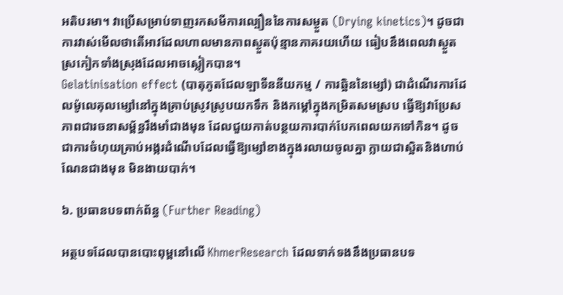អតិបរមា។ វាប្រើសម្រាប់ទាញរកសមីការល្បឿននៃការសម្ងួត (Drying kinetics)។ ដូចជាការវាស់មើលថាតើអាវដែលហាលមានភាពស្ងួតប៉ុន្មានភាគរយហើយ ធៀបនឹងពេលវាស្ងួតស្រកៀកទាំងស្រុងដែលអាចស្លៀកបាន។
Gelatinisation effect (បាតុភូតជែលឡាទីននីយកម្ម / ការឆ្អិននៃម្សៅ) ជាដំណើរការដែលម៉ូលេគុលម្សៅនៅក្នុងគ្រាប់ស្រូវស្រូបយកទឹក និងកម្តៅក្នុងកម្រិតសមស្រប ធ្វើឱ្យវាប្រែសភាពជារចនាសម្ព័ន្ធរឹងមាំជាងមុន ដែលជួយកាត់បន្ថយការបាក់បែកពេលយកទៅកិន។ ដូចជាការចំហុយគ្រាប់អង្ករដំណើបដែលធ្វើឱ្យម្សៅខាងក្នុងរលាយចូលគ្នា ក្លាយជាស្អិតនិងហាប់ណែនជាងមុន មិនងាយបាក់។

៦. ប្រធានបទពាក់ព័ន្ធ (Further Reading)

អត្ថបទដែលបានបោះពុម្ពនៅលើ KhmerResearch ដែលទាក់ទងនឹងប្រធានបទ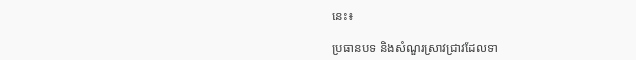នេះ៖

ប្រធានបទ និងសំណួរស្រាវជ្រាវដែលទា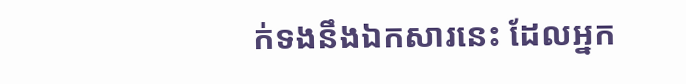ក់ទងនឹងឯកសារនេះ ដែលអ្នក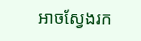អាចស្វែងរក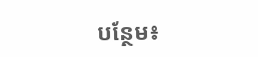បន្ថែម៖